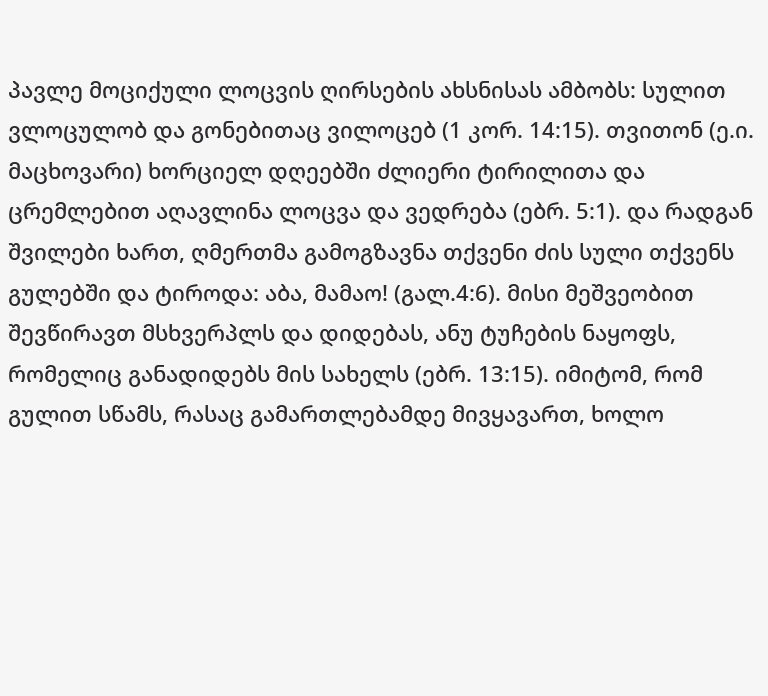პავლე მოციქული ლოცვის ღირსების ახსნისას ამბობს: სულით ვლოცულობ და გონებითაც ვილოცებ (1 კორ. 14:15). თვითონ (ე.ი. მაცხოვარი) ხორციელ დღეებში ძლიერი ტირილითა და ცრემლებით აღავლინა ლოცვა და ვედრება (ებრ. 5:1). და რადგან შვილები ხართ, ღმერთმა გამოგზავნა თქვენი ძის სული თქვენს გულებში და ტიროდა: აბა, მამაო! (გალ.4:6). მისი მეშვეობით შევწირავთ მსხვერპლს და დიდებას, ანუ ტუჩების ნაყოფს, რომელიც განადიდებს მის სახელს (ებრ. 13:15). იმიტომ, რომ გულით სწამს, რასაც გამართლებამდე მივყავართ, ხოლო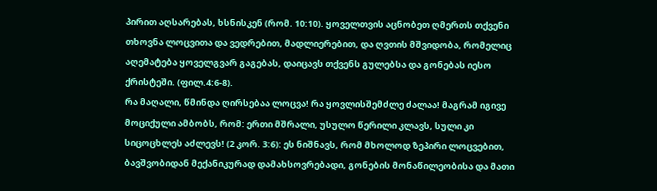პირით აღსარებას, ხსნისკენ (რომ. 10:10). ყოველთვის აცნობეთ ღმერთს თქვენი თხოვნა ლოცვითა და ვედრებით, მადლიერებით, და ღვთის მშვიდობა, რომელიც აღემატება ყოველგვარ გაგებას, დაიცავს თქვენს გულებსა და გონებას იესო ქრისტეში. (ფილ.4:6-8).
რა მაღალი, წმინდა ღირსებაა ლოცვა! რა ყოვლისშემძლე ძალაა! მაგრამ იგივე მოციქული ამბობს, რომ: ერთი მშრალი, უსულო წერილი კლავს, სული კი სიცოცხლეს აძლევს! (2 კორ. 3:6): ეს ნიშნავს, რომ მხოლოდ ზეპირი ლოცვებით, ბავშვობიდან მექანიკურად დამახსოვრებადი, გონების მონაწილეობისა და მათი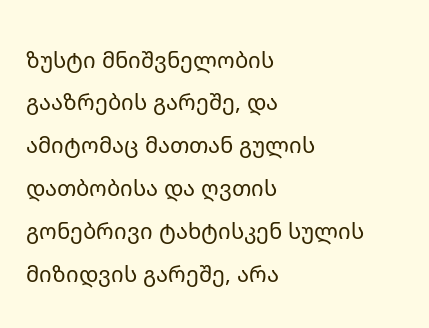ზუსტი მნიშვნელობის გააზრების გარეშე, და ამიტომაც მათთან გულის დათბობისა და ღვთის გონებრივი ტახტისკენ სულის მიზიდვის გარეშე, არა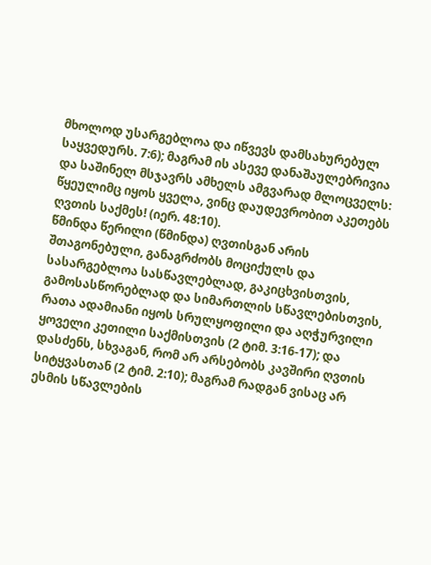მხოლოდ უსარგებლოა და იწვევს დამსახურებულ საყვედურს. 7:6); მაგრამ ის ასევე დანაშაულებრივია და საშინელ მსჯავრს ამხელს ამგვარად მლოცველს: წყეულიმც იყოს ყველა, ვინც დაუდევრობით აკეთებს ღვთის საქმეს! (იერ. 48:10).
წმინდა წერილი (წმინდა) ღვთისგან არის შთაგონებული, განაგრძობს მოციქულს და სასარგებლოა სასწავლებლად, გაკიცხვისთვის, გამოსასწორებლად და სიმართლის სწავლებისთვის, რათა ადამიანი იყოს სრულყოფილი და აღჭურვილი ყოველი კეთილი საქმისთვის (2 ტიმ. 3:16-17); და დასძენს, სხვაგან, რომ არ არსებობს კავშირი ღვთის სიტყვასთან (2 ტიმ. 2:10); მაგრამ რადგან ვისაც არ ესმის სწავლების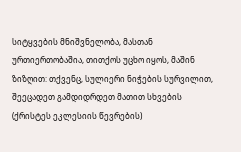სიტყვების მნიშვნელობა, მასთან ურთიერთობაშია, თითქოს უცხო იყოს, მაშინ ზიზღით: თქვენც, სულიერი ნიჭების სურვილით, შეეცადეთ გამდიდრდეთ მათით სხვების (ქრისტეს ეკლესიის წევრების)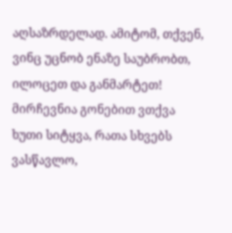აღსაზრდელად. ამიტომ, თქვენ, ვინც უცნობ ენაზე საუბრობთ, ილოცეთ და განმარტეთ! მირჩევნია გონებით ვთქვა ხუთი სიტყვა, რათა სხვებს ვასწავლო,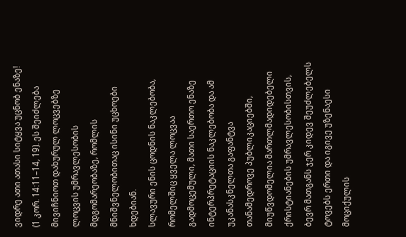ვიდრე ათი ათასი სიტყვა უცნობ ენაზე! (1 კორ. 14:11–14, 19). ეს შეიძლება მივიჩნიოთ დახურულ ლოცვებზე ლოცვის უმრავლესობის მდგომარეობაზე, რომლის მნიშვნელობითაც ისინი უცხოები ხდებიან.
სლავური ენის ცოდნის ნაკლებობა, რომელშიც ყველა ლოცვაა გადმოცემული, მათი საერთო ენაზე ინტერპრეტაციის ნაკლებობა და ამ უკანასკნელთა გაფანტვა თანამედროვე პუბლიკაციებში, მიუწვდომელია მართლმადიდებელი ქრისტიანების უმრავლესობისთვის, ბევრ მათგანს ჯერ კიდევ შეუძლებელს ტოვებს ერთი და იგივე უზენაესი მოციქულის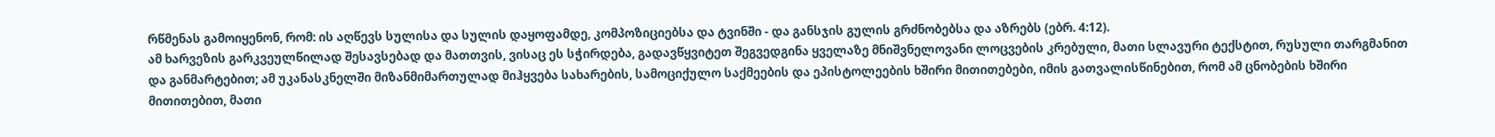რწმენას გამოიყენონ, რომ: ის აღწევს სულისა და სულის დაყოფამდე, კომპოზიციებსა და ტვინში - და განსჯის გულის გრძნობებსა და აზრებს (ებრ. 4:12).
ამ ხარვეზის გარკვეულწილად შესავსებად და მათთვის, ვისაც ეს სჭირდება, გადავწყვიტეთ შეგვედგინა ყველაზე მნიშვნელოვანი ლოცვების კრებული, მათი სლავური ტექსტით, რუსული თარგმანით და განმარტებით; ამ უკანასკნელში მიზანმიმართულად მიჰყვება სახარების, სამოციქულო საქმეების და ეპისტოლეების ხშირი მითითებები, იმის გათვალისწინებით, რომ ამ ცნობების ხშირი მითითებით, მათი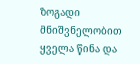ზოგადი მნიშვნელობით ყველა წინა და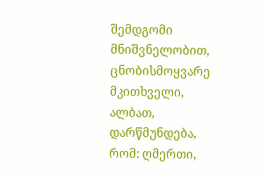შემდგომი მნიშვნელობით, ცნობისმოყვარე მკითხველი, ალბათ, დარწმუნდება, რომ: ღმერთი,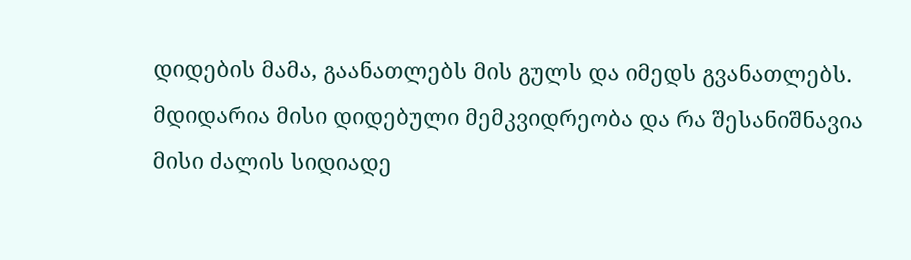დიდების მამა, გაანათლებს მის გულს და იმედს გვანათლებს. მდიდარია მისი დიდებული მემკვიდრეობა და რა შესანიშნავია მისი ძალის სიდიადე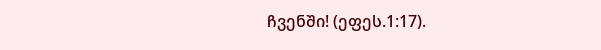ჩვენში! (ეფეს.1:17).